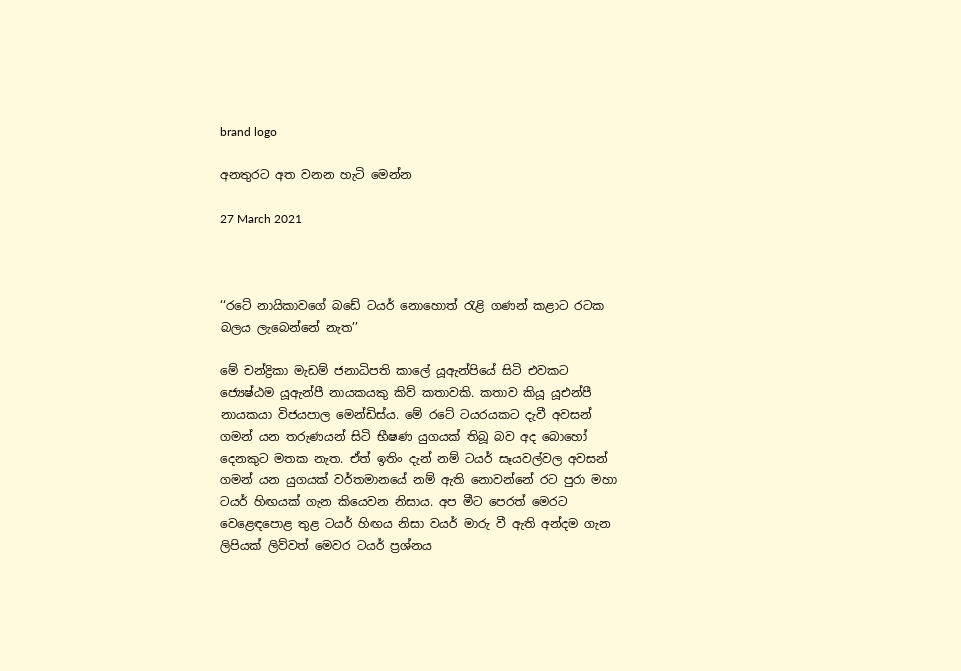brand logo

අනතුරට අත වනන හැටි මෙන්න

27 March 2021



‘‘රටේ නායිකාවගේ බඩේ ටයර් නොහොත් රැළි ගණන් කළාට රටක බලය ලැබෙන්නේ නැත’’

මේ චන්ද්‍රිකා මැඩම් ජනාධිපති කාලේ යූඇන්පියේ සිටි එවකට ජ්‍යෙෂ්ඨම යූඇන්පී නායකයකු කිව් කතාවකි. කතාව කියූ යූඑන්පී නායකයා විජයපාල මෙන්ඩිස්ය. මේ රටේ ටයරයකට දැවී අවසන් ගමන් යන තරුණයන් සිටි භීෂණ යුගයක් තිබූ බව අද බොහෝ දෙනකුට මතක නැත. ඒත් ඉතිං දැන් නම් ටයර් සෑයවල්වල අවසන් ගමන් යන යුගයක් වර්තමානයේ නම් ඇති නොවන්නේ රට පුරා මහා ටයර් හිඟයක් ගැන කියෙවන නිසාය. අප මීට පෙරත් මෙරට වෙළෙඳපොළ තුළ ටයර් හිඟය නිසා වයර් මාරු වී ඇති අන්දම ගැන ලිපියක් ලිව්වත් මෙවර ටයර් ප්‍රශ්නය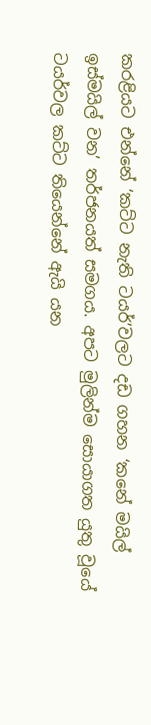කරළියට එන්නේ ‘කට්ට නැති ටයර්’වලට දඩ ගහන ‘කනේ මයිල් ඉස්මයිල් වන’ තර්ජනයත් සමගය. අපට මුලින්ම සොයාගත යුතු වූයේ ටයර්වල කට්ට තියෙන්නේ ඇයි යන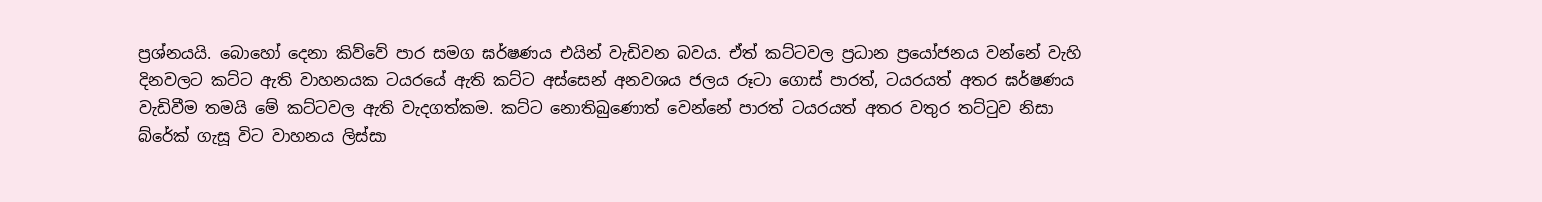ප්‍රශ්නයයි. බොහෝ දෙනා කිව්වේ පාර සමග ඝර්ෂණය එයින් වැඩිවන බවය. ඒත් කට්ටවල ප්‍රධාන ප්‍රයෝජනය වන්නේ වැහි දිනවලට කට්ට ඇති වාහනයක ටයරයේ ඇති කට්ට අස්සෙන් අනවශය ජලය රූටා ගොස් පාරත්, ටයරයත් අතර ඝර්ෂණය වැඩිවීම තමයි මේ කට්ටවල ඇති වැදගත්කම. කට්ට නොතිබුණොත් වෙන්නේ පාරත් ටයරයත් අතර වතුර තට්ටුව නිසා බ්රේක් ගැසූ විට වාහනය ලිස්සා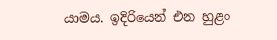යාමය. ඉදිරියෙන් එන හුළං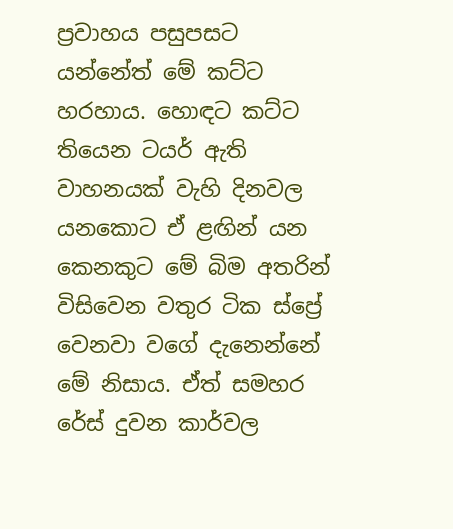ප්‍රවාහය පසුපසට යන්නේත් මේ කට්ට හරහාය. හොඳට කට්ට තියෙන ටයර් ඇති වාහනයක් වැහි දිනවල යනකොට ඒ ළඟින් යන කෙනකුට මේ බිම අතරින් විසිවෙන වතුර ටික ස්ප්‍රේ වෙනවා වගේ දැනෙන්නේ මේ නිසාය. ඒත් සමහර රේස් දුවන කාර්වල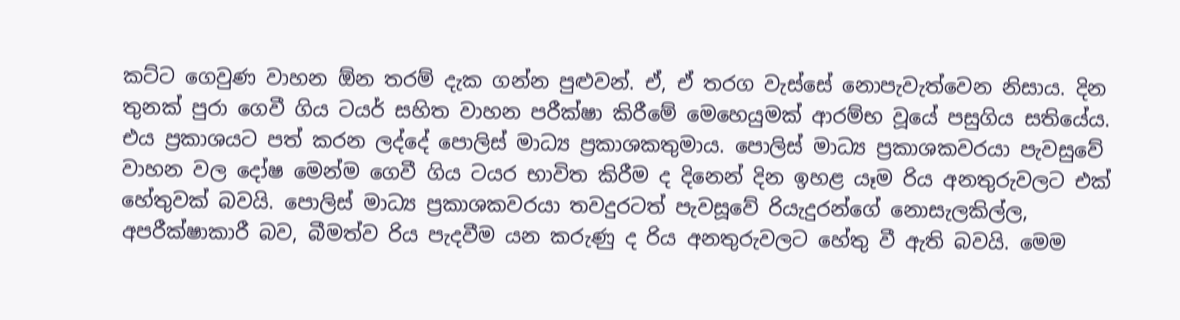කට්ට ගෙවුණ වාහන ඕන තරම් දැක ගන්න පුළුවන්. ඒ, ඒ තරග වැස්සේ නොපැවැත්වෙන නිසාය. දින තුනක් පුරා ගෙවී ගිය ටයර් සහිත වාහන පරීක්ෂා කිරීමේ මෙහෙයුමක් ආරම්භ වූයේ පසුගිය සතියේය. එය ප්‍රකාශයට පත් කරන ලද්දේ පොලිස් මාධ්‍ය ප්‍රකාශකතුමාය. පොලිස් මාධ්‍ය ප්‍රකාශකවරයා පැවසුවේ වාහන වල දෝෂ මෙන්ම ගෙවී ගිය ටයර භාවිත කිරීම ද දිනෙන් දින ඉහළ යෑම රිය අනතුරුවලට එක් හේතුවක් බවයි. පොලිස් මාධ්‍ය ප්‍රකාශකවරයා තවදුරටත් පැවසූවේ රියැදුරන්ගේ නොසැලකිල්ල, අපරීක්ෂාකාරී බව, බීමත්ව රිය පැදවීම යන කරුණු ද රිය අනතුරුවලට හේතු වී ඇති බවයි. මෙම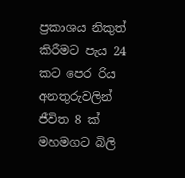ප්‍රකාශය නිකුත් කිරීමට පැය 24 කට පෙර රිය අනතුරුවලින් ජීවිත 8 ක් මහමගට බිලි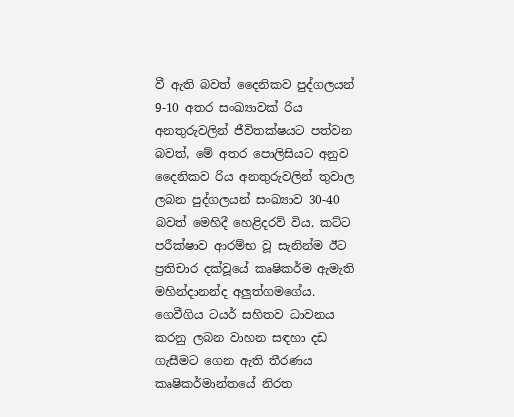වී ඇති බවත් දෛනිකව පුද්ගලයන් 9-10 අතර සංඛ්‍යාවක් රිය අනතුරුවලින් ජීවිතක්ෂයට පත්වන බවත්, මේ අතර පොලිසියට අනුව දෛනිකව රිය අනතුරුවලින් තුවාල ලබන පුද්ගලයන් සංඛ්‍යාව 30-40 බවත් මෙහිදී හෙළිදරව් විය. කට්ට පරීක්ෂාව ආරම්භ වූ සැනින්ම ඊට ප්‍රතිචාර දක්වූයේ කෘෂිකර්ම ඇමැති මහින්දානන්ද අලුත්ගමගේය. ගෙවීගිය ටයර් සහිතව ධාවනය කරනු ලබන වාහන සඳහා දඩ ගැසීමට ගෙන ඇති තීරණය කෘෂිකර්මාන්තයේ නිරත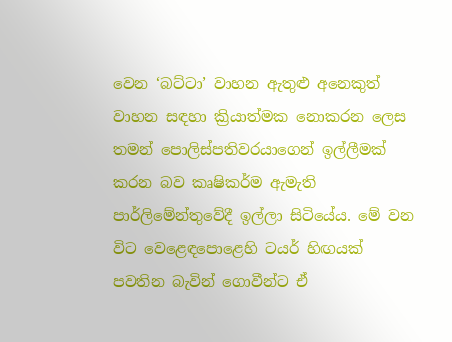වෙන ‘බට්ටා’ වාහන ඇතුළු අනෙකුත් වාහන සඳහා ක්‍රියාත්මක නොකරන ලෙස තමන් පොලිස්පතිවරයාගෙන් ඉල්ලීමක් කරන බව කෘෂිකර්ම ඇමැති පාර්ලිමේන්තුවේදී ඉල්ලා සිටියේය. මේ වන විට වෙළෙඳපොළෙහි ටයර් හිඟයක් පවතින බැවින් ගොවීන්ට ඒ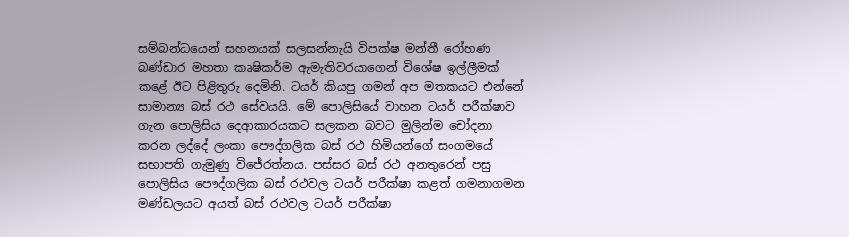සම්බන්ධයෙන් සහනයක් සලසන්නැයි විපක්ෂ මන්තී රෝහණ බණ්ඩාර මහතා කෘෂිකර්ම ඇමැතිවරයාගෙන් විශේෂ ඉල්ලීමක් කළේ ඊට පිළිතුරු දෙමිනි. ටයර් කියපු ගමන් අප මතකයට එන්නේ සාමාන්‍ය බස් රථ සේවයයි. මේ පොලිසියේ වාහන ටයර් පරීක්ෂාව ගැන පොලිසිය දෙආකාරයකට සලකන බවට මුලින්ම චෝදනා කරන ලද්දේ ලංකා පෞද්ගලික බස් රථ හිමියන්ගේ සංගමයේ සභාපති ගැමුණු විජේරත්නය. පස්සර බස් රථ අනතුරෙන් පසු පොලිසිය පෞද්ගලික බස් රථවල ටයර් පරීක්ෂා කළත් ගමනාගමන මණ්ඩලයට අයත් බස් රථවල ටයර් පරීක්ෂා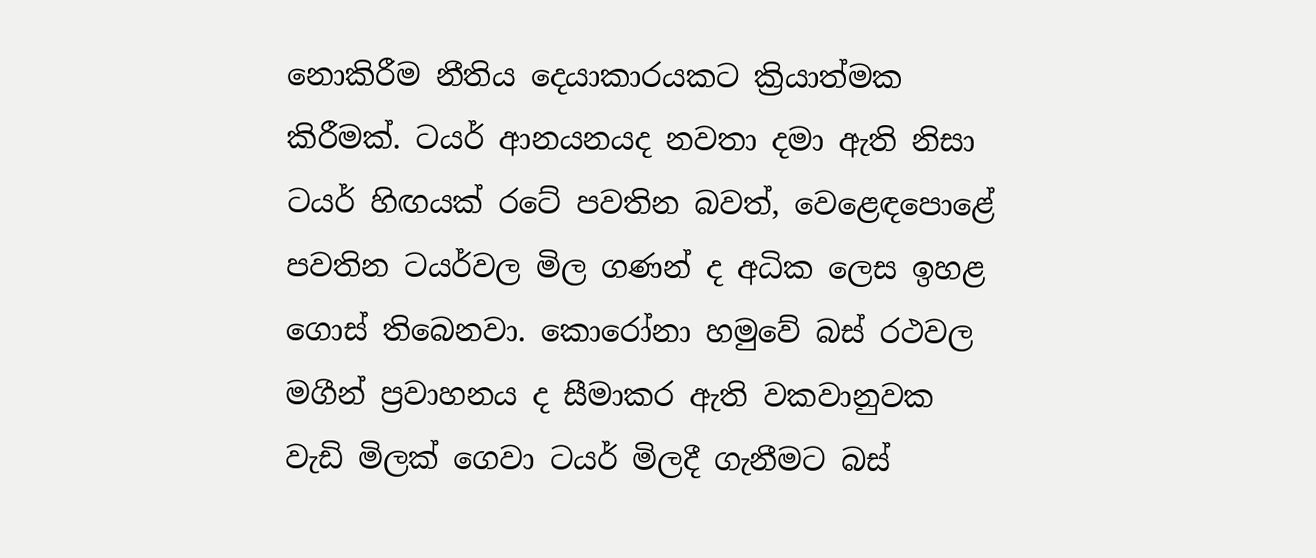නොකිරීම නීතිය දෙයාකාරයකට ක්‍රියාත්මක කිරීමක්. ටයර් ආනයනයද නවතා දමා ඇති නිසා ටයර් හිඟයක් රටේ පවතින බවත්, වෙළෙඳපොළේ පවතින ටයර්වල මිල ගණන් ද අධික ලෙස ඉහළ ගොස් තිබෙනවා. කොරෝනා හමුවේ බස් රථවල මගීන් ප්‍රවාහනය ද සීමාකර ඇති වකවානුවක වැඩි මිලක් ගෙවා ටයර් මිලදී ගැනීමට බස්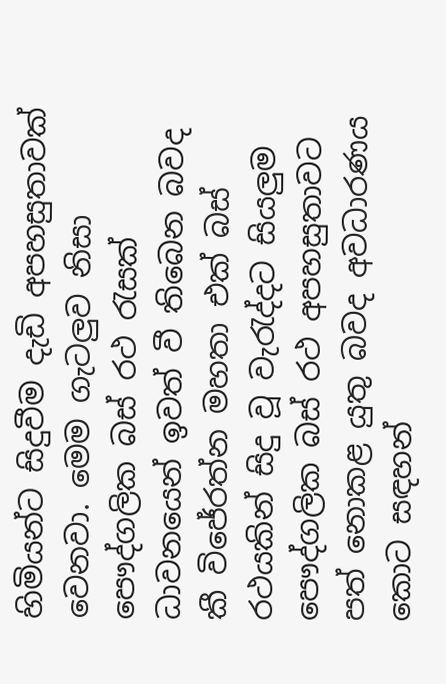හිමියන්ට සිදුවීම දැඩි අපහසුතාවක් වෙනවා. මෙම ගැටලුව නිසා පෞද්ගලික බස් රථ රැසක් ධාවනයෙන් ඉවත් වී තිබෙන බවද කී විජේරත්න මහතා එක් බස් රථයකින් සිදු වූ වැරැද්දට සියලුම පෞද්ගලික බස් රථ අපහසුතාවට පත් නොකළ යුතු බවද අවධාරණය කොට සඳහන්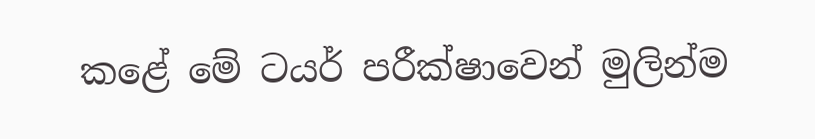කළේ මේ ටයර් පරීක්ෂාවෙන් මුලින්ම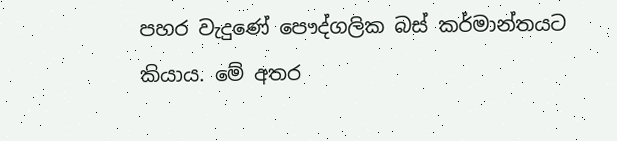පහර වැදුණේ පෞද්ගලික බස් කර්මාන්තයට කියාය. මේ අතර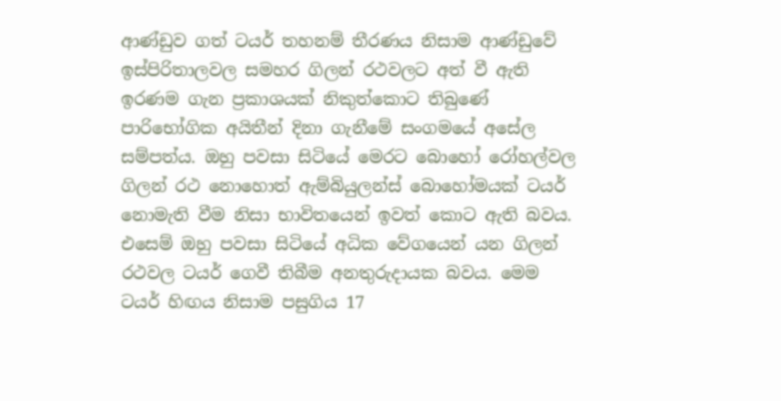ආණ්ඩුව ගත් ටයර් තහනම් තීරණය නිසාම ආණ්ඩුවේ ඉස්පිරිතාලවල සමහර ගිලන් රථවලට අත් වී ඇති ඉරණම ගැන ප්‍රකාශයක් නිකුත්කොට තිබුණේ පාරිභෝගික අයිතීන් දිනා ගැනීමේ සංගමයේ අසේල සම්පත්ය. ඔහු පවසා සිටියේ මෙරට බොහෝ රෝහල්වල ගිලන් රථ නොහොත් ඇම්බියුලන්ස් බොහෝමයක් ටයර් නොමැති වීම නිසා භාවිතයෙන් ඉවත් කොට ඇති බවය. එසෙම් ඔහු පවසා සිටියේ අධික වේගයෙන් යන ගිලන් රථවල ටයර් ගෙවී තිබීම අනතුරුදායක බවය. මෙම ටයර් හිඟය නිසාම පසුගිය 17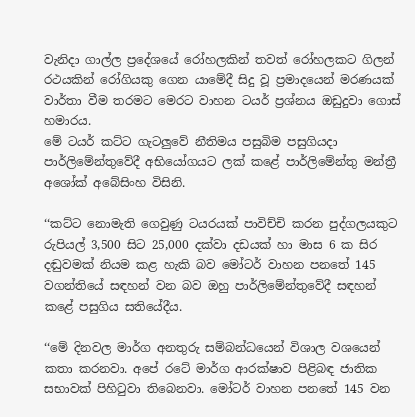වැනිදා ගාල්ල ප්‍රදේශයේ රෝහලකින් තවත් රෝහලකට ගිලන් රථයකින් රෝගියකු ගෙන යාමේදී සිදු වූ ප්‍රමාදයෙන් මරණයක් වාර්තා වීම තරමට මෙරට වාහන ටයර් ප්‍රශ්නය ඔඩුදුවා ගොස් හමාරය.
මේ ටයර් කට්ට ගැටලුවේ නීතිමය පසුබිම පසුගියදා පාර්ලිමේන්තුවේදී අභියෝගයට ලක් කළේ පාර්ලිමේන්තු මන්ත්‍රී අශෝක් අබේසිංහ විසිනි.

‘‘කට්ට නොමැති ගෙවුණු ටයරයක් පාවිච්චි කරන පුද්ගලයකුට රුපියල් 3,500 සිට 25,000 දක්වා දඩයක් හා මාස 6 ක සිර දඬුවමක් නියම කළ හැකි බව මෝටර් වාහන පනතේ 145 වගන්තියේ සඳහන් වන බව ඔහු පාර්ලිමේන්තුවේදී සඳහන් කළේ පසුගිය සතියේදීය.

‘‘මේ දිනවල මාර්ග අනතුරු සම්බන්ධයෙන් විශාල වශයෙන් කතා කරනවා. අපේ රටේ මාර්ග ආරක්ෂාව පිළිබඳ ජාතික සභාවක් පිහිටුවා තිබෙනවා. මෝටර් වාහන පනතේ 145 වන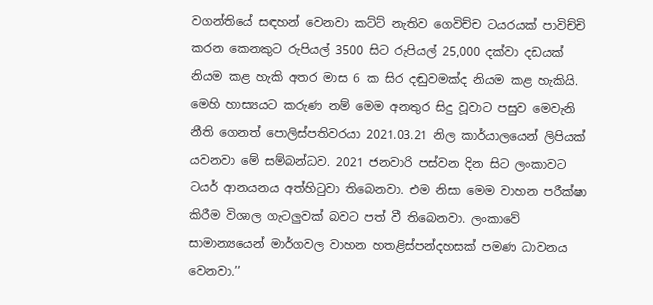වගන්තියේ සඳහන් වෙනවා කට්ට් නැතිව ගෙවිච්ච ටයරයක් පාවිච්චි කරන කෙනකුට රුපියල් 3500 සිට රුපියල් 25,000 දක්වා දඩයක් නියම කළ හැකි අතර මාස 6 ක සිර දඬුවමක්ද නියම කළ හැකියි. මෙහි හාස්‍යයට කරුණ නම් මෙම අනතුර සිදු වූවාට පසුව මෙවැනි නීති ගෙනත් පොලිස්පතිවරයා 2021.03.21 නිල කාර්යාලයෙන් ලිපියක් යවනවා මේ සම්බන්ධව. 2021 ජනවාරි පස්වන දින සිට ලංකාවට ටයර් ආනයනය අත්හිටුවා තිබෙනවා. එම නිසා මෙම වාහන පරීක්ෂා කිරීම විශාල ගැටලුවක් බවට පත් වී තිබෙනවා. ලංකාවේ සාමාන්‍යයෙන් මාර්ගවල වාහන හතළිස්පන්දහසක් පමණ ධාවනය වෙනවා.’’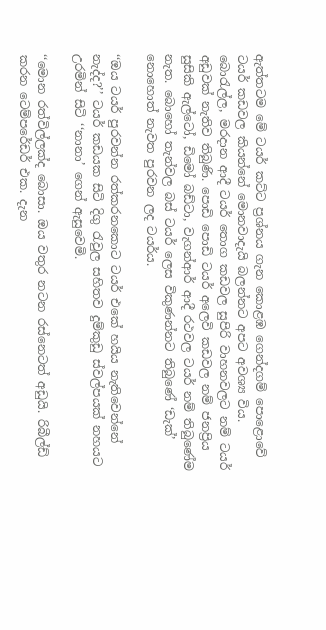ඇත්තටම මේ ටයර් කට්ට ප්‍රශ්නය ගැන කොළඹ ගෙන්දගම් පොළොවේ ටයර් කඩවල කියන්නේ මොනවාදැයි බලන්නට අපට අවශ්‍ය විය. බොරැල්ල, මරදාන ආදී ටයර් තොග කඩවල සුපිරි වාහනවලට නම් ටයර් අඩුවක් නැතිව තිබුණි. පොඩි පොඩි ටයර් අලෙවි කඩවල නම් ජනප්‍රිය සුසිකි ඇල්ටෝ, ඩිමෝ බඩ්ටා, වැගන්ආර් ආදී රථවල ටයර් නම් තිබුණේම නැත. බොහෝ තැන්වල බස් ටයර් ලෙස විකුණන්නට තිබුණේ ‘ඩැක්’ නොහොත් නැවත පුරවන ලද ටයර්ය.

‘‘ඔය ටයර් පුරවන්න රත්කරනකොට ටයර් එකේ හයිය නැතිවෙන්නේ නැද්ද?’’ ටයර් කඩයක සිටි දිගු රැවුල සහිතව දුම්කුඩු ස්වල්පයක් නහයට උරමින් සිටි ‘‘නානා’ ගෙන් ඇසුවෙමි.

‘‘මොන රත්විල්ලක්ද බොසා. ඔය වතුර නටන රස්නෙටත් අඩුයි. රිබීල්ඩ් කරන ටෙම්පරේඩර් එක. දැන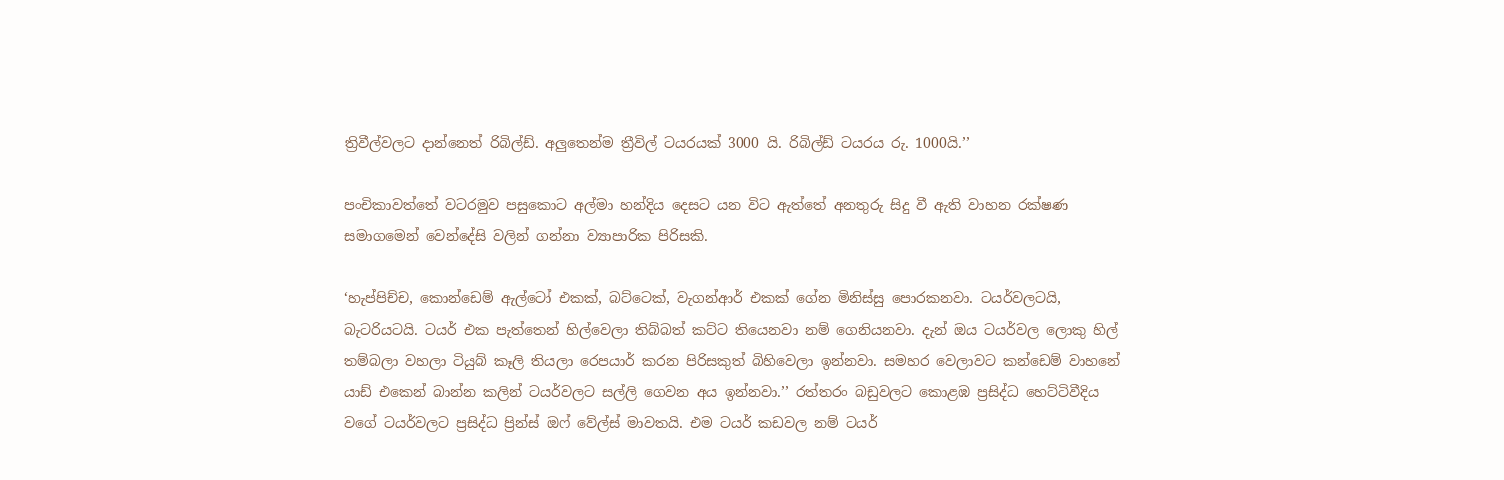ත්‍රිවීල්වලට දාන්නෙත් රිබිල්ඩ්. අලුතෙන්ම ත්‍රීවිල් ටයරයක් 3000 යි. රිබිල්ඩ් ටයරය රු. 1000යි.’’

පංචිකාවත්තේ වටරමුව පසුකොට අල්මා හන්දිය දෙසට යන විට ඇත්තේ අනතුරු සිදු වී ඇති වාහන රක්ෂණ සමාගමෙන් වෙන්දේසි වලින් ගන්නා ව්‍යාපාරික පිරිසකි.

‘හැප්පිච්ච, කොන්ඩෙම් ඇල්ටෝ එකක්, බට්ටෙක්, වැගන්ආර් එකක් ගේන මිනිස්සු පොරකනවා. ටයර්වලටයි, බැටරියටයි. ටයර් එක පැත්තෙන් හිල්වෙලා තිබ්බත් කට්ට තියෙනවා නම් ගෙනියනවා. දැන් ඔය ටයර්වල ලොකු හිල් තම්බලා වහලා ටියුබ් කෑලි තියලා රෙපයාර් කරන පිරිසකුත් බිහිවෙලා ඉන්නවා. සමහර වෙලාවට කන්ඩෙම් වාහනේ යාඩ් එකෙන් බාන්න කලින් ටයර්වලට සල්ලි ගෙවන අය ඉන්නවා.’’ රත්තරං බඩුවලට කොළඹ ප්‍රසිද්ධ හෙට්ටිවීදිය වගේ ටයර්වලට ප්‍රසිද්ධ ප්‍රින්ස් ඔෆ් වේල්ස් මාවතයි. එම ටයර් කඩවල නම් ටයර්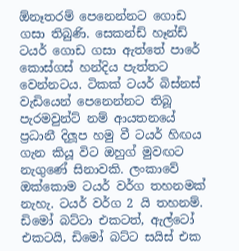ඕනෑතරම් පෙනෙන්නට ගොඩ ගසා තිබුණි. සෙකන්ඩ් හෑන්ඩ් ටයර් ගොඩ ගසා ඇත්තේ පාරේ කොස්ගස් හන්දිය පැත්තට වෙන්නටය. ටිකක් ටයර් බිස්නස් වැඩියෙන් පෙනෙන්නට තිබූ පැරමවුන්ට් නම් ආයතනයේ ප්‍රධානී දිලූප හමු වී ටයර් හිඟය ගැන කියූ විට ඔහුග් මුවඟට නැගුණේ සිනාවකි. ලංකාවේ ඔක්කොම ටයර් වර්ග තහනමක් නැහැ. ටයර් වර්ග 2 යි තහනම්. ඩිමෝ බට්ටා එකටත්, ඇල්ටෝ එකටයි, ඩිමෝ බට්ට සයිස් එක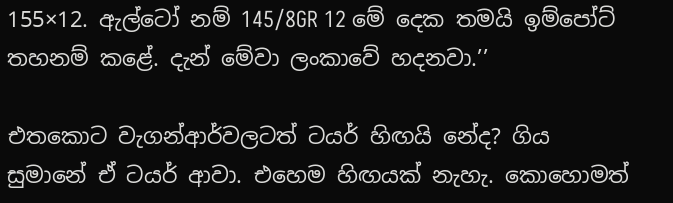155×12. ඇල්ටෝ නම් 145/8GR 12 මේ දෙක තමයි ඉම්පෝට් තහනම් කළේ. දැන් මේවා ලංකාවේ හදනවා.’’

එතකොට වැගන්ආර්වලටත් ටයර් හිඟයි නේද? ගිය සුමානේ ඒ ටයර් ආවා. එහෙම හිඟයක් නැහැ. කොහොමත්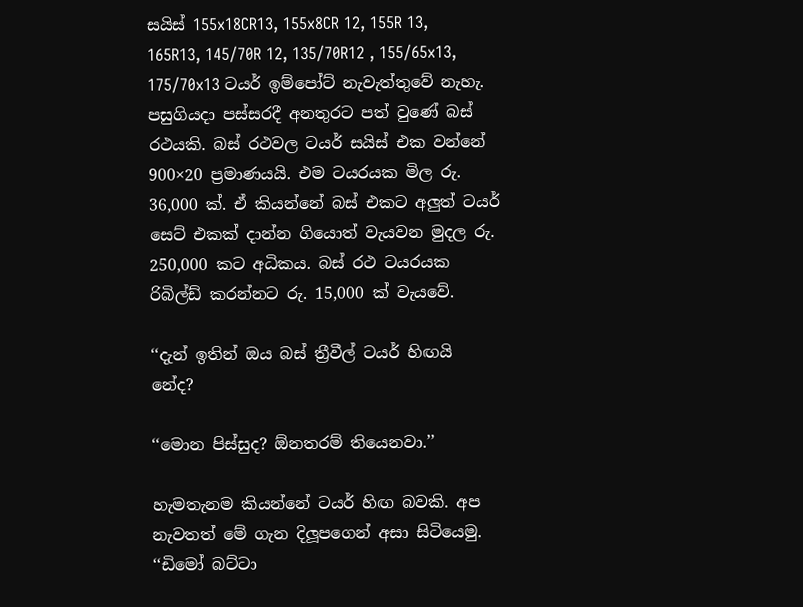සයිස් 155x18CR13, 155x8CR 12, 155R 13, 165R13, 145/70R 12, 135/70R12 , 155/65x13, 175/70x13 ටයර් ඉම්පෝට් නැවැත්තුවේ නැහැ. පසුගියදා පස්සරදී අනතුරට පත් වුණේ බස් රථයකි. බස් රථවල ටයර් සයිස් එක වන්නේ 900×20 ප්‍රමාණයයි. එම ටයරයක මිල රු. 36,000 ක්. ඒ කියන්නේ බස් එකට අලුත් ටයර් සෙට් එකක් දාන්න ගියොත් වැයවන මුදල රු. 250,000 කට අධිකය. බස් රථ ටයරයක රිබිල්ඩ් කරන්නට රු. 15,000 ක් වැයවේ.

‘‘දැන් ඉතින් ඔය බස් ත්‍රීවීල් ටයර් හිඟයි නේද?

‘‘මොන පිස්සුද? ඕනතරම් තියෙනවා.’’

හැමතැනම කියන්නේ ටයර් හිඟ බවකි. අප නැවතත් මේ ගැන දිලූපගෙන් අසා සිටියෙමු. ‘‘ඩිමෝ බට්ටා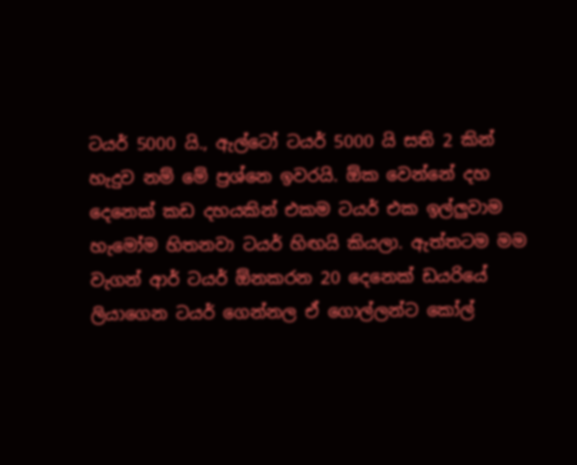ටයර් 5000 යි., ඇල්ටෝ ටයර් 5000 යි සති 2 කින් හැදුව නම් මේ ප්‍රශ්නෙ ඉවරයි. ඕක වෙන්නේ දහ දෙනෙක් කඩ දහයකින් එකම ටයර් එක ඉල්ලුවාම හැමෝම හිතනවා ටයර් හිඟයි කියලා. ඇත්තටම මම වැගන් ආර් ටයර් ඕනකරන 20 දෙනෙක් ඩයරියේ ලියාගෙන ටයර් ගෙන්නල ඒ ගොල්ලන්ට කෝල්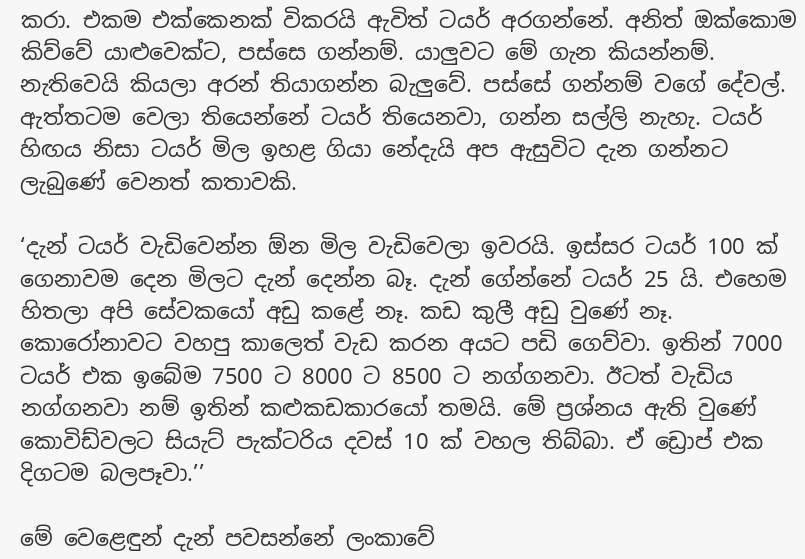කරා. එකම එක්කෙනක් විකරයි ඇවිත් ටයර් අරගන්නේ. අනිත් ඔක්කොම කිව්වේ යාළුවෙක්ට, පස්සෙ ගන්නම්. යාලුවට මේ ගැන කියන්නම්. නැතිවෙයි කියලා අරන් තියාගන්න බැලුවේ. පස්සේ ගන්නම් වගේ දේවල්. ඇත්තටම වෙලා තියෙන්නේ ටයර් තියෙනවා, ගන්න සල්ලි නැහැ. ටයර් හිඟය නිසා ටයර් මිල ඉහළ ගියා නේදැයි අප ඇසුවිට දැන ගන්නට ලැබුණේ වෙනත් කතාවකි.

‘දැන් ටයර් වැඩිවෙන්න ඕන මිල වැඩිවෙලා ඉවරයි. ඉස්සර ටයර් 100 ක් ගෙනාවම දෙන මිලට දැන් දෙන්න බෑ. දැන් ගේන්නේ ටයර් 25 යි. එහෙම හිතලා අපි සේවකයෝ අඩු කළේ නෑ. කඩ කුලී අඩු වුණේ නෑ. කොරෝනාවට වහපු කාලෙත් වැඩ කරන අයට පඩි ගෙව්වා. ඉතින් 7000 ටයර් එක ඉබේම 7500 ට 8000 ට 8500 ට නග්ගනවා. ඊටත් වැඩිය නග්ගනවා නම් ඉතින් කළුකඩකාරයෝ තමයි. මේ ප්‍රශ්නය ඇති වුණේ කොවිඩ්වලට සියැට් පැක්ටරිය දවස් 10 ක් වහල තිබ්බා. ඒ ඩ්‍රොප් එක දිගටම බලපෑවා.’’

මේ වෙළෙඳුන් දැන් පවසන්නේ ලංකාවේ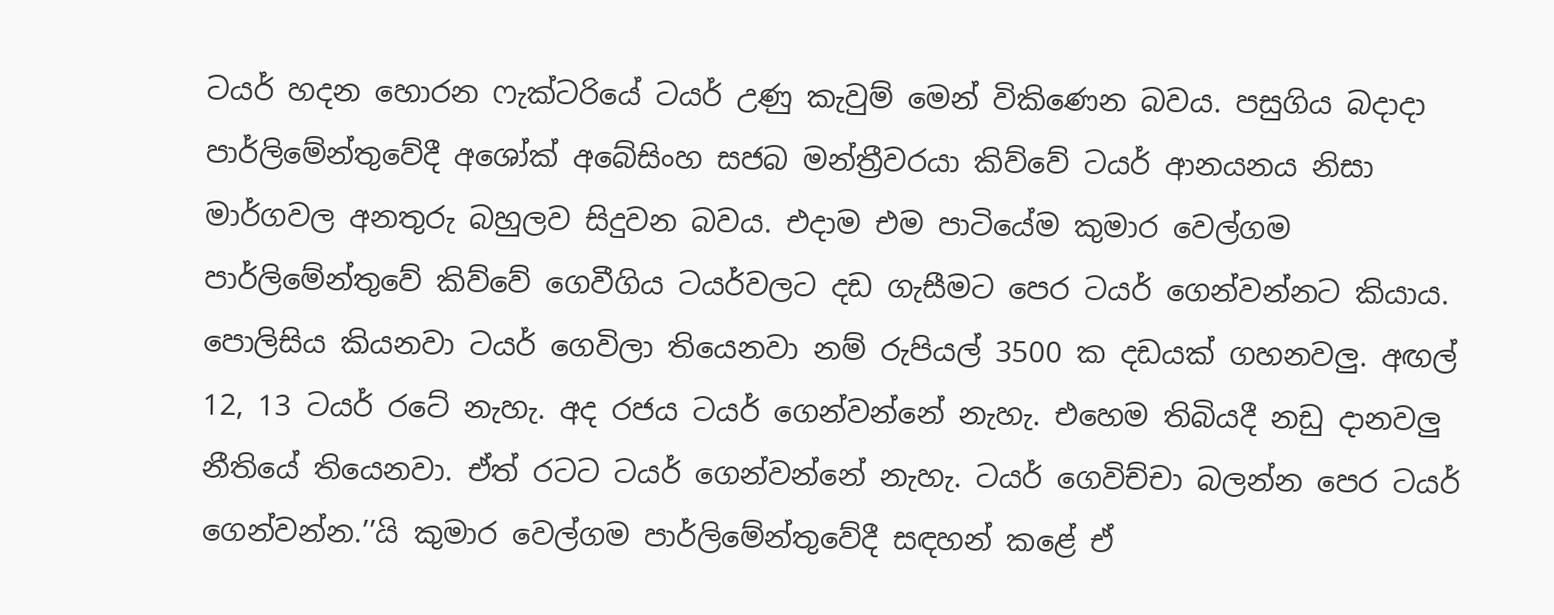ටයර් හදන හොරන ෆැක්ටරියේ ටයර් උණු කැවුම් මෙන් විකිණෙන බවය. පසුගිය බදාදා පාර්ලිමේන්තුවේදී අශෝක් අබේසිංහ සජබ මන්ත්‍රීවරයා කිව්වේ ටයර් ආනයනය නිසා මාර්ගවල අනතුරු බහුලව සිදුවන බවය. එදාම එම පාටියේම කුමාර වෙල්ගම පාර්ලිමේන්තුවේ කිව්වේ ගෙවීගිය ටයර්වලට දඩ ගැසීමට පෙර ටයර් ගෙන්වන්නට කියාය. පොලිසිය කියනවා ටයර් ගෙවිලා තියෙනවා නම් රුපියල් 3500 ක දඩයක් ගහනවලු. අඟල් 12, 13 ටයර් රටේ නැහැ. අද රජය ටයර් ගෙන්වන්නේ නැහැ. එහෙම තිබියදී නඩු දානවලු නීතියේ තියෙනවා. ඒත් රටට ටයර් ගෙන්වන්නේ නැහැ. ටයර් ගෙවිච්චා බලන්න පෙර ටයර් ගෙන්වන්න.’’යි කුමාර වෙල්ගම පාර්ලිමේන්තුවේදී සඳහන් කළේ ඒ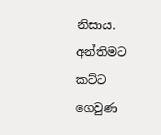නිසාය. අන්තිමට කට්ට ගෙවුණ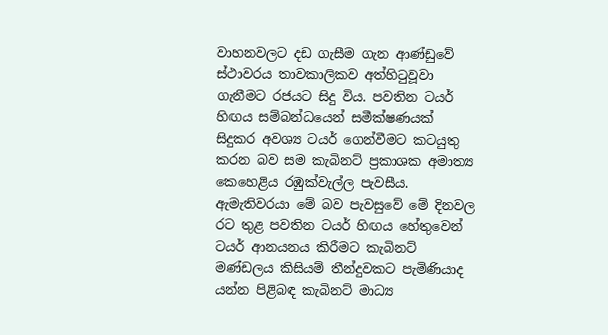වාහනවලට දඩ ගැසීම ගැන ආණ්ඩුවේ ස්ථාවරය තාවකාලිකව අත්හිටුවූවා ගැනීමට රජයට සිදු විය. පවතින ටයර් හිඟය සම්බන්ධයෙන් සමීක්ෂණයක් සිදුකර අවශ්‍ය ටයර් ගෙන්වීමට කටයුතු කරන බව සම කැබිනට් ප්‍රකාශක අමාත්‍ය කෙහෙළිය රඹුක්වැල්ල පැවසීය. ඇමැතිවරයා මේ බව පැවසුවේ මේ දිනවල රට තුළ පවතින ටයර් හිඟය හේතුවෙන් ටයර් ආනයනය කිරීමට කැබිනට් මණ්ඩලය කිසියම් තීන්දුවකට පැමිණියාද යන්න පිළිබඳ කැබිනට් මාධ්‍ය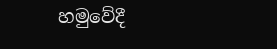හමුවේදී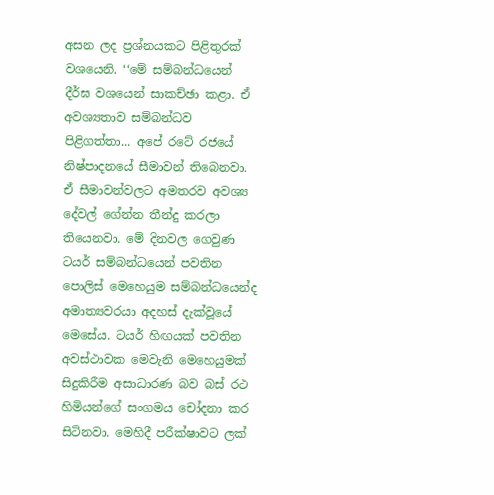අසන ලද ප්‍රශ්නයකට පිළිතුරක් වශයෙනි. ‘‘මේ සම්බන්ධයෙන් දීර්ඝ වශයෙන් සාකච්ඡා කළා. ඒ අවශ්‍යතාව සම්බන්ධව පිළිගත්තා... අපේ රටේ රජයේ නිෂ්පාදනයේ සීමාවන් තිබෙනවා. ඒ සීමාවන්වලට අමතරව අවශ්‍ය දේවල් ගේන්න තීන්දු කරලා තියෙනවා. මේ දිනවල ගෙවුණ ටයර් සම්බන්ධයෙන් පවතින පොලිස් මෙහෙයුම සම්බන්ධයෙන්ද අමාත්‍යවරයා අදහස් දැක්වූයේ මෙසේය. ටයර් හිඟයක් පවතින අවස්ථාවක මෙවැනි මෙහෙයුමක් සිදුකිරීම අසාධාරණ බව බස් රථ හිමියන්ගේ සංගමය චෝදනා කර සිටිනවා. මෙහිදී පරීක්ෂාවට ලක්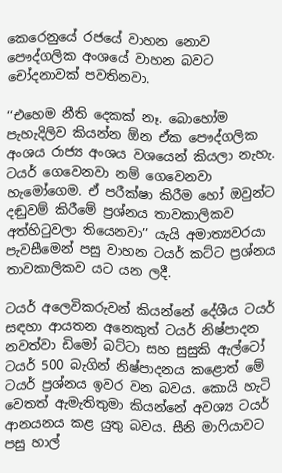කෙරෙනුයේ රජයේ වාහන නොව පෞද්ගලික අංශයේ වාහන බවට චෝදනාවක් පවතිනවා.

‘‘එහෙම නීති දෙකක් නෑ. බොහෝම පැහැදිලිව කියන්න ඕන ඒක පෞද්ගලික අංශය රාජ්‍ය අංශය වශයෙන් කියලා නැහැ. ටයර් ගෙවෙනවා නම් ගෙවෙනවා හැමෝගෙම. ඒ පරීක්ෂා කිරීම හෝ ඔවුන්ට දඬුවම් කිරීමේ ප්‍රශ්නය තාවකාලිකව අත්හිටුවලා තියෙනවා’’ යැයි අමාත්‍යවරයා පැවසීමෙන් පසු වාහන ටයර් කට්ට ප්‍රශ්නය තාවකාලිකව යට යන ලදී.

ටයර් අලෙවිකරුවන් කියන්නේ දේශීය ටයර් සඳහා ආයතන අනෙකුත් ටයර් නිෂ්පාදන නවත්වා ඩිමෝ බට්ටා සහ සුසුකි ඇල්ටෝ ටයර් 500 බැගින් නිෂ්පාදනය කළොත් මේ ටයර් ප්‍රශ්නය ඉවර වන බවය. කොයි හැටි වෙතත් ඇමැතිතුමා කියන්නේ අවශ්‍ය ටයර් ආනයනය කළ යුතු බවය. සීනි මාෆියාවට පසු හාල්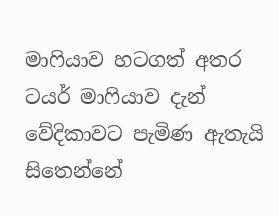මාෆියාව හටගත් අතර ටයර් මාෆියාව දැන් වේදිකාවට පැමිණ ඇතැයි සිතෙන්නේ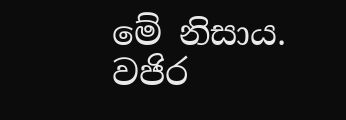මේ නිසාය. වජිර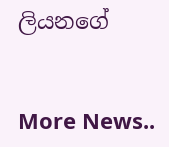ලියනගේ


More News..